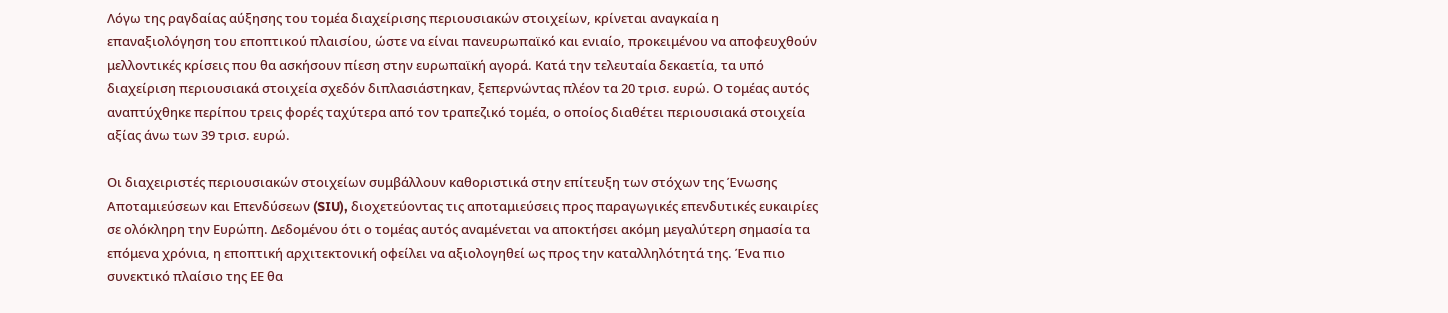Λόγω της ραγδαίας αύξησης του τομέα διαχείρισης περιουσιακών στοιχείων, κρίνεται αναγκαία η επαναξιολόγηση του εποπτικού πλαισίου, ώστε να είναι πανευρωπαϊκό και ενιαίο, προκειμένου να αποφευχθούν μελλοντικές κρίσεις που θα ασκήσουν πίεση στην ευρωπαϊκή αγορά. Κατά την τελευταία δεκαετία, τα υπό διαχείριση περιουσιακά στοιχεία σχεδόν διπλασιάστηκαν, ξεπερνώντας πλέον τα 20 τρισ. ευρώ. Ο τομέας αυτός αναπτύχθηκε περίπου τρεις φορές ταχύτερα από τον τραπεζικό τομέα, ο οποίος διαθέτει περιουσιακά στοιχεία αξίας άνω των 39 τρισ. ευρώ.

Οι διαχειριστές περιουσιακών στοιχείων συμβάλλουν καθοριστικά στην επίτευξη των στόχων της Ένωσης Αποταμιεύσεων και Επενδύσεων (SIU), διοχετεύοντας τις αποταμιεύσεις προς παραγωγικές επενδυτικές ευκαιρίες σε ολόκληρη την Ευρώπη. Δεδομένου ότι ο τομέας αυτός αναμένεται να αποκτήσει ακόμη μεγαλύτερη σημασία τα επόμενα χρόνια, η εποπτική αρχιτεκτονική οφείλει να αξιολογηθεί ως προς την καταλληλότητά της. Ένα πιο συνεκτικό πλαίσιο της ΕΕ θα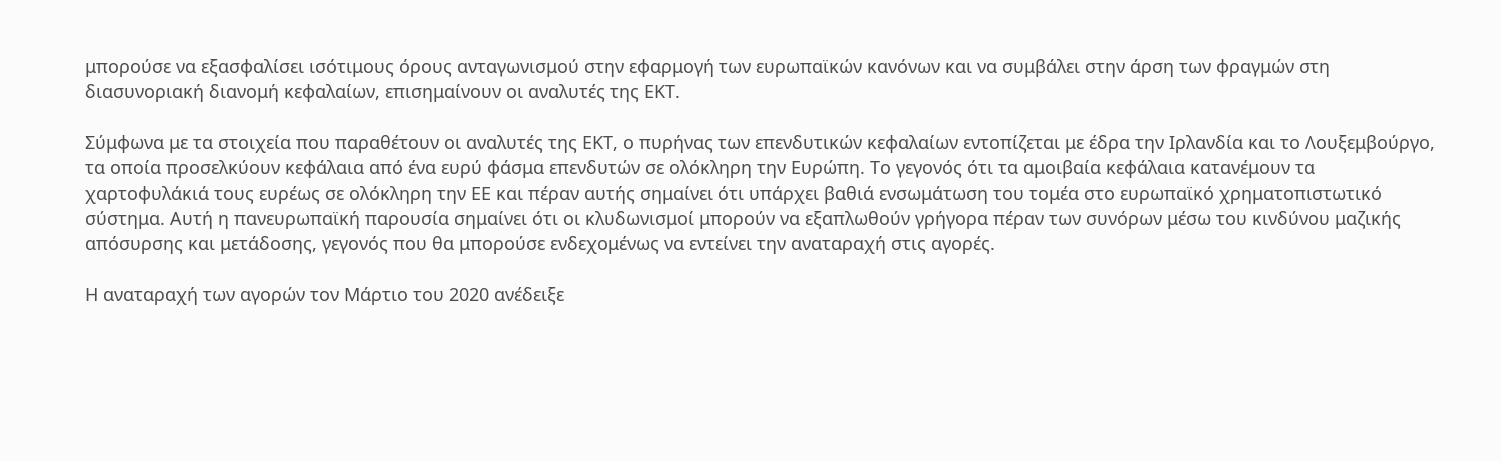μπορούσε να εξασφαλίσει ισότιμους όρους ανταγωνισμού στην εφαρμογή των ευρωπαϊκών κανόνων και να συμβάλει στην άρση των φραγμών στη διασυνοριακή διανομή κεφαλαίων, επισημαίνουν οι αναλυτές της ΕΚΤ.

Σύμφωνα με τα στοιχεία που παραθέτουν οι αναλυτές της ΕΚΤ, ο πυρήνας των επενδυτικών κεφαλαίων εντοπίζεται με έδρα την Ιρλανδία και το Λουξεμβούργο, τα οποία προσελκύουν κεφάλαια από ένα ευρύ φάσμα επενδυτών σε ολόκληρη την Ευρώπη. Το γεγονός ότι τα αμοιβαία κεφάλαια κατανέμουν τα χαρτοφυλάκιά τους ευρέως σε ολόκληρη την ΕΕ και πέραν αυτής σημαίνει ότι υπάρχει βαθιά ενσωμάτωση του τομέα στο ευρωπαϊκό χρηματοπιστωτικό σύστημα. Αυτή η πανευρωπαϊκή παρουσία σημαίνει ότι οι κλυδωνισμοί μπορούν να εξαπλωθούν γρήγορα πέραν των συνόρων μέσω του κινδύνου μαζικής απόσυρσης και μετάδοσης, γεγονός που θα μπορούσε ενδεχομένως να εντείνει την αναταραχή στις αγορές.

Η αναταραχή των αγορών τον Μάρτιο του 2020 ανέδειξε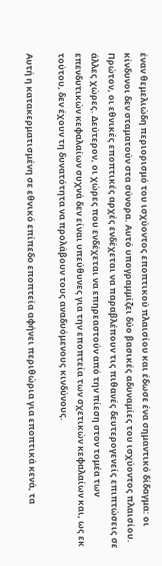έναν θεμελιώδη περιορισμό του ισχύοντος εποπτικού πλαισίου και έδωσε ένα σημαντικό δίδαγμα: οι κίνδυνοι δεν σταματούν στα σύνορα. Αυτό υπογραμμίζει δύο βασικές αδυναμίες του ισχύοντος πλαισίου. Πρώτον, οι εθνικές εποπτικές αρχές ενδέχεται να παραβλέπουν τις πιθανές δευτερογενείς επιπτώσεις σε άλλες χώρες. Δεύτερον, οι χώρες που ενδέχεται να επηρεαστούν από την πίεση στον τομέα των επενδυτικών κεφαλαίων συχνά δεν είναι υπεύθυνες για την εποπτεία των σχετικών κεφαλαίων και, ως εκ τούτου, δεν έχουν τη δυνατότητα να προλάβουν τους αναδυόμενους κινδύνους.

Αυτή η κατακερματισμένη σε εθνικό επίπεδο εποπτεία αφήνει περιθώρια για εποπτικά κενά, τα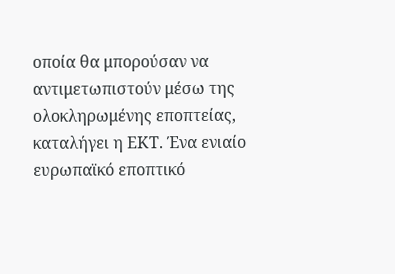οποία θα μπορούσαν να αντιμετωπιστούν μέσω της ολοκληρωμένης εποπτείας, καταλήγει η ΕΚΤ. Ένα ενιαίο ευρωπαϊκό εποπτικό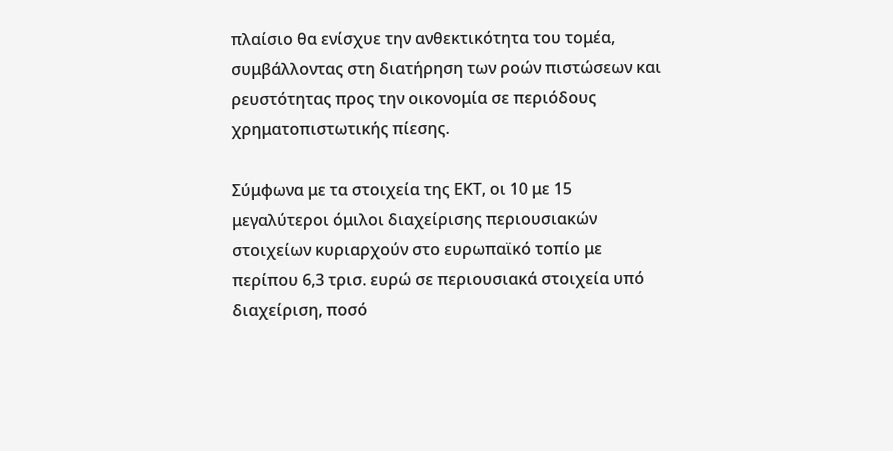πλαίσιο θα ενίσχυε την ανθεκτικότητα του τομέα, συμβάλλοντας στη διατήρηση των ροών πιστώσεων και ρευστότητας προς την οικονομία σε περιόδους χρηματοπιστωτικής πίεσης.

Σύμφωνα με τα στοιχεία της ΕΚΤ, οι 10 με 15 μεγαλύτεροι όμιλοι διαχείρισης περιουσιακών στοιχείων κυριαρχούν στο ευρωπαϊκό τοπίο με περίπου 6,3 τρισ. ευρώ σε περιουσιακά στοιχεία υπό διαχείριση, ποσό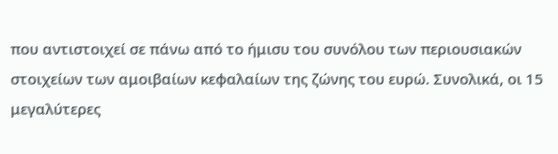που αντιστοιχεί σε πάνω από το ήμισυ του συνόλου των περιουσιακών στοιχείων των αμοιβαίων κεφαλαίων της ζώνης του ευρώ. Συνολικά, οι 15 μεγαλύτερες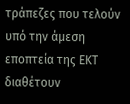τράπεζες που τελούν υπό την άμεση εποπτεία της ΕΚΤ διαθέτουν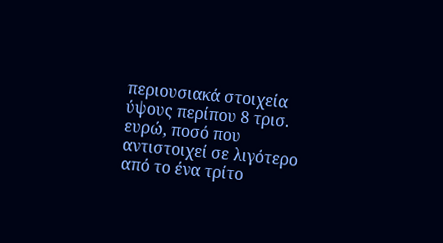περιουσιακά στοιχεία ύψους περίπου 8 τρισ. ευρώ, ποσό που αντιστοιχεί σε λιγότερο από το ένα τρίτο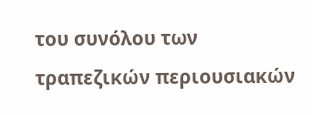του συνόλου των τραπεζικών περιουσιακών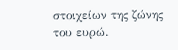στοιχείων της ζώνης του ευρώ.